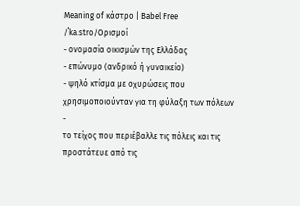Meaning of κάστρο | Babel Free
/ˈka.stro/Ορισμοί
- ονομασία οικισμών της Ελλάδας
- επώνυμο (ανδρικό ή γυναικείο)
- ψηλό κτίσμα με οχυρώσεις που χρησιμοποιούνταν για τη φύλαξη των πόλεων
-
το τείχος που περιέβαλλε τις πόλεις και τις προστάτευε από τις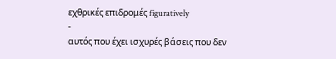εχθρικές επιδρομές figuratively
-
αυτός που έχει ισχυρές βάσεις που δεν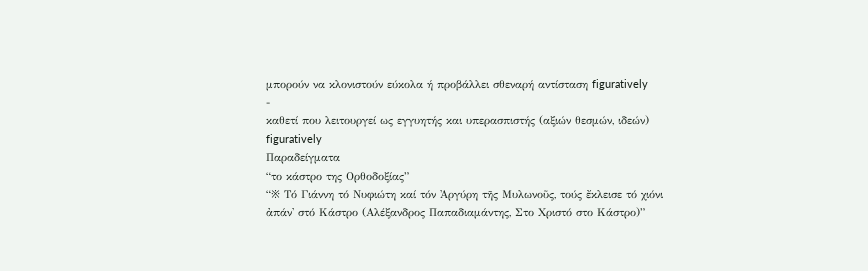μπορούν να κλονιστούν εύκολα ή προβάλλει σθεναρή αντίσταση figuratively
-
καθετί που λειτουργεί ως εγγυητής και υπερασπιστής (αξιών θεσμών, ιδεών) figuratively
Παραδείγματα
“το κάστρο της Ορθοδοξίας”
“※ Τό Γιάννη τό Νυφιώτη καί τόν Ἀργύρη τῆς Μυλωνοῦς, τούς ἔκλεισε τό χιόνι ἀπάν' στό Κάστρο (Αλέξανδρος Παπαδιαμάντης, Στο Χριστό στο Κάστρο)”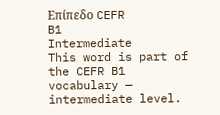Επίπεδο CEFR
B1
Intermediate
This word is part of the CEFR B1 vocabulary — intermediate level.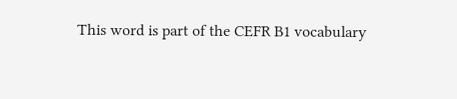This word is part of the CEFR B1 vocabulary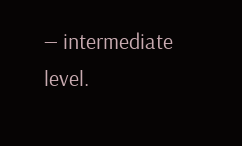— intermediate level.